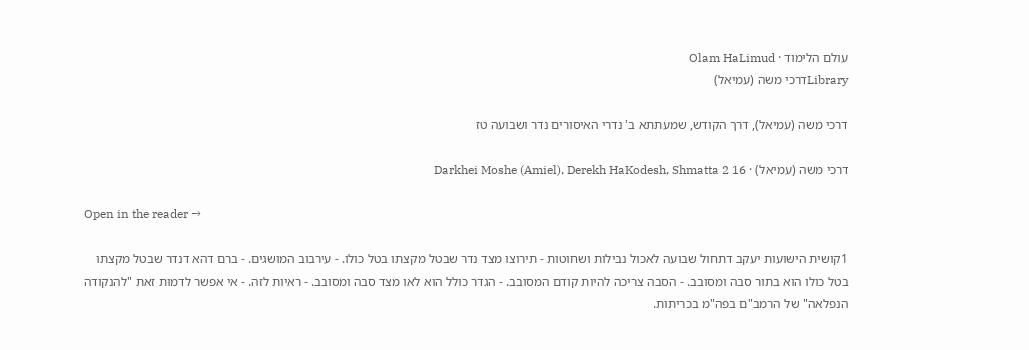עולם הלימוד · Olam HaLimud
Libraryדרכי משה (עמיאל)

דרכי משה (עמיאל), דרך הקודש, שמעתתא ב' נדרי האיסורים נדר ושבועה טז

דרכי משה (עמיאל) · Darkhei Moshe (Amiel), Derekh HaKodesh, Shmatta 2 16

Open in the reader →

1קושית הישועות יעקב דתחול שבועה לאכול נבילות ושחוטות - תירוצו מצד נדר שבטל מקצתו בטל כולו. - עירבוב המושגים. - ברם דהא דנדר שבטל מקצתו בטל כולו הוא בתור סבה ומסובב. - הסבה צריכה להיות קודם המסובב. - הגדר כולל הוא לאו מצד סבה ומסובב. - ראיות לזה. - אי אפשר לדמות זאת "להנקודה הנפלאה" של הרמב"ם בפה"מ בכריתות.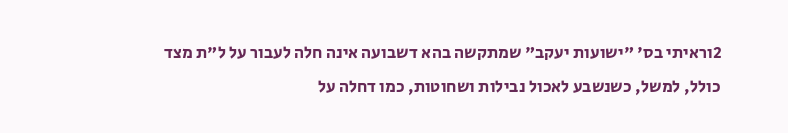2וראיתי בס' "ישועות יעקב" שמתקשה בהא דשבועה אינה חלה לעבור על ל"ת מצד כולל, למשל, כשנשבע לאכול נבילות ושחוטות, כמו דחלה על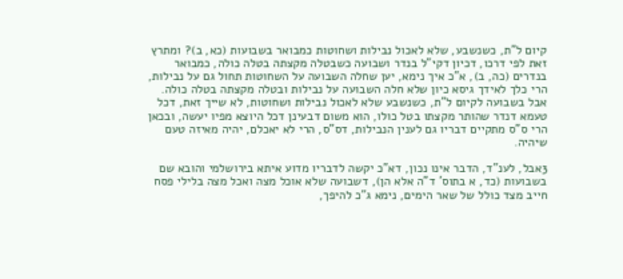קיום ל"ת, כשנשבע, שלא לאכול נבילות ושחוטות כמבואר בשבועות (כא, ב)? ומתרץ זאת לפי דרכו, דכיון דקי"ל בנדר ושבועה כשבטלה מקצתה בטלה כולה, כמבואר בנדרים (כה, ב), א"כ איך נימא, יען שחלה השבועה על השחוטות תחול גם על נבילות, הרי כלך לאידך גיסא כיון שלא חלה השבועה על נבילות ובטלה מקצתה בטלה כולה. אבל בשבועה לקיום ל"ת, כשנשבע שלא לאכול נבילות ושחוטות, לא שייך זאת, דכל טעמא דנדר שהותר מקצתו בטל כולו, הוא משום דבעינן דכל היוצא מפיו יעשה, ובכאן הרי ס"ס מתקיים דבריו גם לענין הנבילות, דס"ס, הרי לא יאכלם, יהיה מאיזה טעם שיהיה.

3אבל, לענ"ד, הדבר אינו נכון, דא"כ יקשה לדבריו מדוע איתא בירושלמי והובא שם בשבועות (כד, א בתוס' ד"ה אלא הן), דשבועה שלא אוכל מצה ואכל מצה בלילי פסח חייב מצד כולל של שאר הימים, נימא ג"כ להיפך,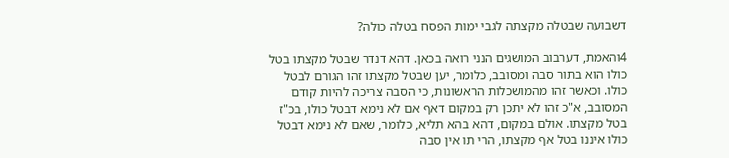דשבועה שבטלה מקצתה לגבי ימות הפסח בטלה כולה?

4והאמת, דערבוב המושגים הנני רואה בכאן. דהא דנדר שבטל מקצתו בטל כולו הוא בתור סבה ומסובב, כלומר, יען שבטל מקצתו זהו הגורם לבטל כולו. וכאשר זהו מהמושכלות הראשונות, כי הסבה צריכה להיות קודם המסובב, א"כ זהו לא יתכן רק במקום דאף אם לא נימא דבטל כולו, בכ"ז בטל מקצתו. אולם במקום, דהא בהא תליא, כלומר, שאם לא נימא דבטל כולו איננו בטל אף מקצתו, הרי תו אין סבה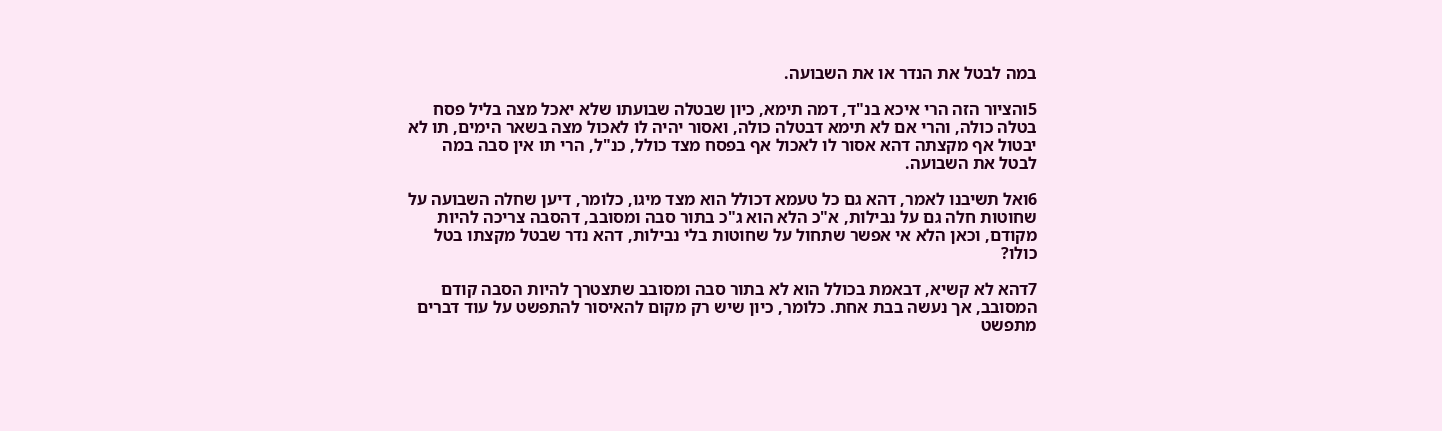במה לבטל את הנדר או את השבועה.

5והציור הזה הרי איכא בנ"ד, דמה תימא, כיון שבטלה שבועתו שלא יאכל מצה בליל פסח בטלה כולה, והרי אם לא תימא דבטלה כולה, ואסור יהיה לו לאכול מצה בשאר הימים, תו לא יבטול אף מקצתה דהא אסור לו לאכול אף בפסח מצד כולל, כנ"ל, הרי תו אין סבה במה לבטל את השבועה.

6ואל תשיבנו לאמר, דהא גם כל טעמא דכולל הוא מצד מיגו, כלומר, דיען שחלה השבועה על שחוטות חלה גם על נבילות, א"כ הלא הוא ג"כ בתור סבה ומסובב, דהסבה צריכה להיות מקודם, וכאן הלא אי אפשר שתחול על שחוטות בלי נבילות, דהא נדר שבטל מקצתו בטל כולו?

7דהא לא קשיא, דבאמת בכולל הוא לא בתור סבה ומסובב שתצטרך להיות הסבה קודם המסובב, אך נעשה בבת אחת. כלומר, כיון שיש רק מקום להאיסור להתפשט על עוד דברים מתפשט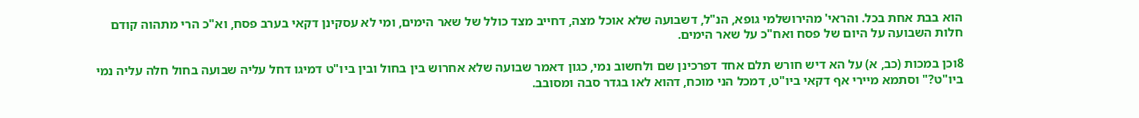הוא בבת אחת בכל. והראי' מהירושלמי גופא, הנ"ל, דשבועה שלא אוכל מצה, דחייב מצד כולל של שאר הימים, ומי לא עסקינן דקאי בערב פסח, וא"כ הרי מתהוה קודם חלות השבועה על היום של פסח ואח"כ על שאר הימים.

8וכן במכות (כב, א) על הא דיש חורש תלם אחד דפרכינן שם ולחשוב נמי, כגון דאמר שבועה שלא אחרוש בין בחול ובין ביו"ט דמיגו דחל עליה שבועה בחול חלה עליה נמי ביו"ט?" וסתמא מיירי אף דקאי ביו"ט, דמכל הני מוכח, דהוא לאו בגדר סבה ומסובב.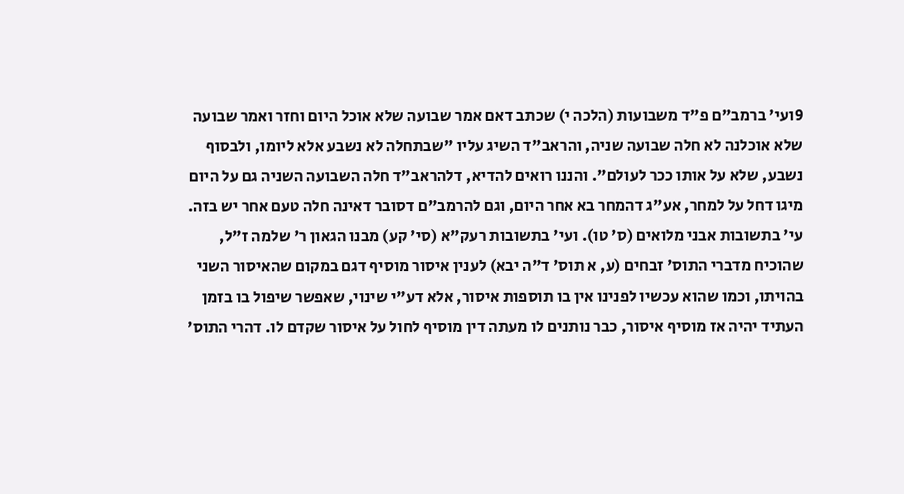9ועי' ברמב"ם פ"ד משבועות (הלכה י) שכתב דאם אמר שבועה שלא אוכל היום וחזר ואמר שבועה שלא אוכלנה לא חלה שבועה שניה, והראב"ד השיג עליו "שבתחלה לא נשבע אלא ליומו, ולבסוף נשבע, שלא על אותו ככר לעולם". והננו רואים להדיא, דלהראב"ד חלה השבועה השניה גם על היום מיגו דחל על למחר, אע"ג דהמחר בא אחר היום, וגם להרמב"ם דסובר דאינה חלה טעם אחר יש בזה. עי' בתשובות אבני מלואים (ס' טו). ועי' בתשובות רעק"א (סי' קע) מבנו הגאון ר' שלמה ז"ל, שהוכיח מדברי התוס' זבחים (ע, א תוס' ד"ה יבא) לענין איסור מוסיף דגם במקום שהאיסור השני בהויתו, וכמו שהוא עכשיו לפנינו אין בו תוספות איסור, אלא דע"י שינוי, שאפשר שיפול בו בזמן העתיד יהיה אז מוסיף איסור, כבר נותנים לו מעתה דין מוסיף לחול על איסור שקדם לו. דהרי התוס'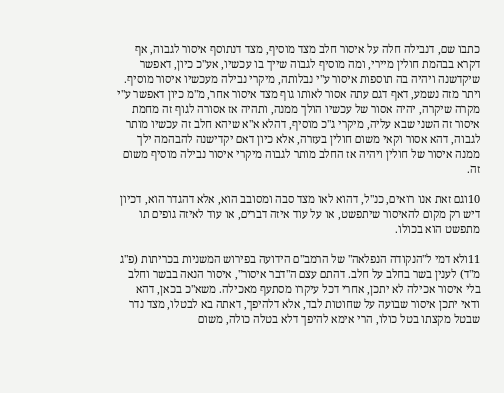כתבו שם, דנבילה חלה על איסור חלב מצד מוסיף, מצד דנתוסף איסור לגבוה, אף דקרא בבהמת חולין מיירי, ומה מוסיף לגבוה שייך בו עכשיו, אע"כ כיון, דאפשר שיקדשנה ויהיה בה תוספות איסור ע"י נבלותה, מיקרי נבילה מעכשיו איסור מוסיף. ויתר מזה נשמע, דאף דגם עתה אסור לאותו גוף מצד איסור אחר, מ"מ כיון דאפשר ע"י מקרה שיקרה, יהיה אסור של עכשיו הולך ממנה, ותהיה אז אסורה לגוף זה מחמת איסור זה השני שבא עליה, מיקרי ג"כ מוסיף, דהלא א"א שיהא חלב זה עכשיו מותר לגבוה, דהא אסור וקאי משום חולין בעזרה, אלא כיון דאם יקדישנה להבהמה ילך ממנה איסור של חולין ויהיה אז החלב מותר לגבוה מיקרי איסור נבילה מוסיף משום זה.

10וגם זאת אנו רואים, כנ"ל, דהוא לאו מצד סבה ומסובב הוא, אלא דהגדר הוא, דכיון דיש רק מקום להאיסור שיתפשט, או על עוד איזה דברים, או עוד לאיזה גופים תו מתפשט הוא בכולו.

11ולא דמי ל"הנקודה הנפלאה" של הרמב"ם הידועה בפירוש המשניות בכריתות (פ"ג מ"ד) לענין בשר בחלב על חלב. דהתם עצם ה"דבר איסור", איסור הנאה בבשר וחלב בלי איסור אכילה לא יתכן, אחרי דכל עיקרו מסתעף מאכילה. משא"כ בכאן, דהא ודאי יתכן איסור שבועה על שחוטות לבד, אלא דלהיפך, דאתה בא לבטלו, מצד נדר שבטל מקצתו בטל כולו, הרי אימא להיפך דלא בטלה כולה, משום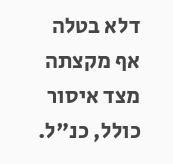דלא בטלה אף מקצתה מצד איסור כולל, כנ"ל.